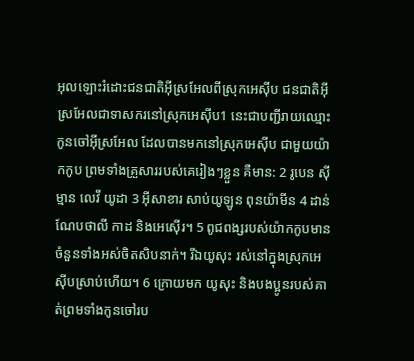អុលឡោះរំដោះជនជាតិអ៊ីស្រអែលពីស្រុកអេស៊ីប ជនជាតិអ៊ីស្រអែលជាទាសករនៅស្រុកអេស៊ីប1 នេះជាបញ្ជីរាយឈ្មោះកូនចៅអ៊ីស្រអែល ដែលបានមកនៅស្រុកអេស៊ីប ជាមួយយ៉ាកកូប ព្រមទាំងគ្រួសាររបស់គេរៀងៗខ្លួន គឺមាន: 2 រូបេន ស៊ីម្មាន លេវី យូដា 3 អ៊ីសាខារ សាប់យូឡូន ពុនយ៉ាមីន 4 ដាន់ ណែបថាលី កាដ និងអេស៊ើរ។ 5 ពូជពង្សរបស់យ៉ាកកូបមានចំនួនទាំងអស់ចិតសិបនាក់។ រីឯយូសុះ រស់នៅក្នុងស្រុកអេស៊ីបស្រាប់ហើយ។ 6 ក្រោយមក យូសុះ និងបងប្អូនរបស់គាត់ព្រមទាំងកូនចៅរប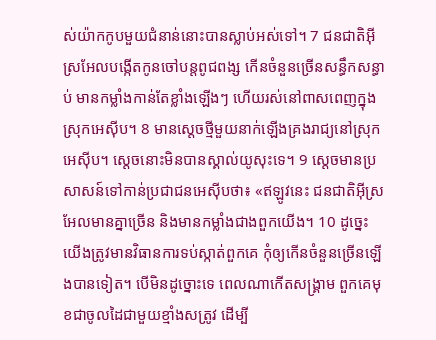ស់យ៉ាកកូបមួយជំនាន់នោះបានស្លាប់អស់ទៅ។ 7 ជនជាតិអ៊ីស្រអែលបង្កើតកូនចៅបន្តពូជពង្ស កើនចំនួនច្រើនសន្ធឹកសន្ធាប់ មានកម្លាំងកាន់តែខ្លាំងឡើងៗ ហើយរស់នៅពាសពេញក្នុងស្រុកអេស៊ីប។ 8 មានស្តេចថ្មីមួយនាក់ឡើងគ្រងរាជ្យនៅស្រុកអេស៊ីប។ ស្តេចនោះមិនបានស្គាល់យូសុះទេ។ 9 ស្តេចមានប្រសាសន៍ទៅកាន់ប្រជាជនអេស៊ីបថា៖ «ឥឡូវនេះ ជនជាតិអ៊ីស្រអែលមានគ្នាច្រើន និងមានកម្លាំងជាងពួកយើង។ 10 ដូច្នេះ យើងត្រូវមានវិធានការទប់ស្កាត់ពួកគេ កុំឲ្យកើនចំនួនច្រើនឡើងបានទៀត។ បើមិនដូច្នោះទេ ពេលណាកើតសង្គ្រាម ពួកគេមុខជាចូលដៃជាមួយខ្មាំងសត្រូវ ដើម្បី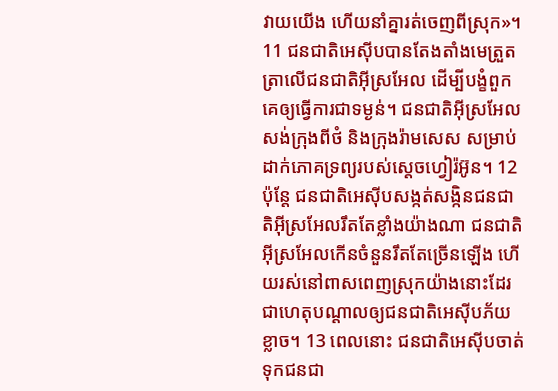វាយយើង ហើយនាំគ្នារត់ចេញពីស្រុក»។ 11 ជនជាតិអេស៊ីបបានតែងតាំងមេត្រួតត្រាលើជនជាតិអ៊ីស្រអែល ដើម្បីបង្ខំពួកគេឲ្យធ្វើការជាទម្ងន់។ ជនជាតិអ៊ីស្រអែលសង់ក្រុងពីថំ និងក្រុងរ៉ាមសេស សម្រាប់ដាក់ភោគទ្រព្យរបស់ស្តេចហ្វៀរ៉អ៊ូន។ 12 ប៉ុន្តែ ជនជាតិអេស៊ីបសង្កត់សង្កិនជនជាតិអ៊ីស្រអែលរឹតតែខ្លាំងយ៉ាងណា ជនជាតិអ៊ីស្រអែលកើនចំនួនរឹតតែច្រើនឡើង ហើយរស់នៅពាសពេញស្រុកយ៉ាងនោះដែរ ជាហេតុបណ្តាលឲ្យជនជាតិអេស៊ីបភ័យខ្លាច។ 13 ពេលនោះ ជនជាតិអេស៊ីបចាត់ទុកជនជា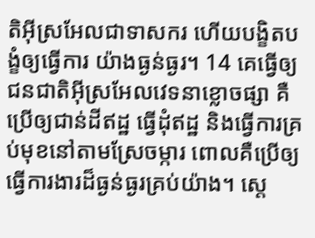តិអ៊ីស្រអែលជាទាសករ ហើយបង្ខិតបង្ខំឲ្យធ្វើការ យ៉ាងធ្ងន់ធ្ងរ។ 14 គេធ្វើឲ្យជនជាតិអ៊ីស្រអែលវេទនាខ្លោចផ្សា គឺប្រើឲ្យជាន់ដីឥដ្ឋ ធ្វើដុំឥដ្ឋ និងធ្វើការគ្រប់មុខនៅតាមស្រែចម្ការ ពោលគឺប្រើឲ្យធ្វើការងារដ៏ធ្ងន់ធ្ងរគ្រប់យ៉ាង។ ស្តេ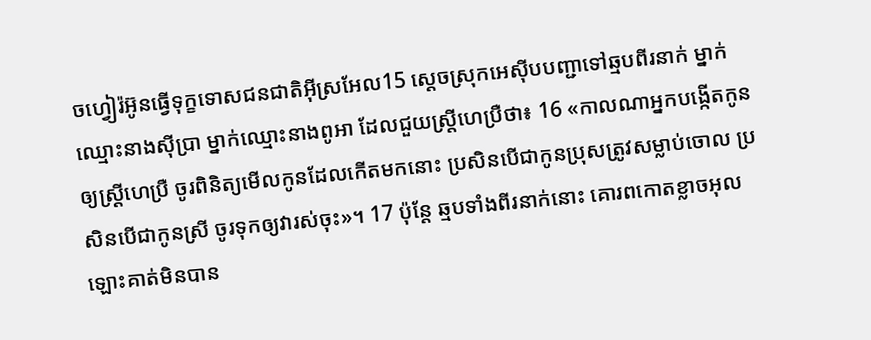ចហ្វៀរ៉អ៊ូនធ្វើទុក្ខទោសជនជាតិអ៊ីស្រអែល15 ស្តេចស្រុកអេស៊ីបបញ្ជាទៅឆ្មបពីរនាក់ ម្នាក់ឈ្មោះនាងស៊ីប្រា ម្នាក់ឈ្មោះនាងពូអា ដែលជួយស្ត្រីហេប្រឺថា៖ 16 «កាលណាអ្នកបង្កើតកូនឲ្យស្ដ្រីហេប្រឺ ចូរពិនិត្យមើលកូនដែលកើតមកនោះ ប្រសិនបើជាកូនប្រុសត្រូវសម្លាប់ចោល ប្រសិនបើជាកូនស្រី ចូរទុកឲ្យវារស់ចុះ»។ 17 ប៉ុន្តែ ឆ្មបទាំងពីរនាក់នោះ គោរពកោតខ្លាចអុលឡោះគាត់មិនបាន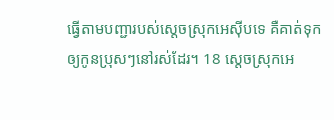ធ្វើតាមបញ្ជារបស់ស្តេចស្រុកអេស៊ីបទេ គឺគាត់ទុកឲ្យកូនប្រុសៗនៅរស់ដែរ។ 18 ស្តេចស្រុកអេ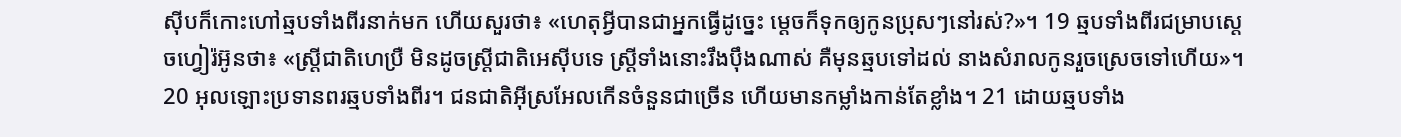ស៊ីបក៏កោះហៅឆ្មបទាំងពីរនាក់មក ហើយសួរថា៖ «ហេតុអ្វីបានជាអ្នកធ្វើដូច្នេះ ម្តេចក៏ទុកឲ្យកូនប្រុសៗនៅរស់?»។ 19 ឆ្មបទាំងពីរជម្រាបស្តេចហ្វៀរ៉អ៊ូនថា៖ «ស្ត្រីជាតិហេប្រឺ មិនដូចស្ត្រីជាតិអេស៊ីបទេ ស្ត្រីទាំងនោះរឹងប៉ឹងណាស់ គឺមុនឆ្មបទៅដល់ នាងសំរាលកូនរួចស្រេចទៅហើយ»។ 20 អុលឡោះប្រទានពរឆ្មបទាំងពីរ។ ជនជាតិអ៊ីស្រអែលកើនចំនួនជាច្រើន ហើយមានកម្លាំងកាន់តែខ្លាំង។ 21 ដោយឆ្មបទាំង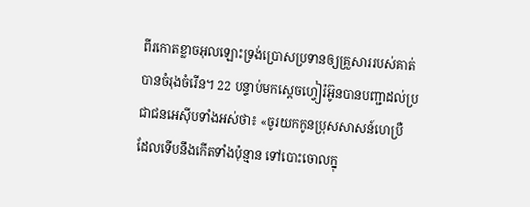ពីរកោតខ្លាចអុលឡោះទ្រង់ប្រោសប្រទានឲ្យគ្រួសាររបស់គាត់បានចំរុងចំរើន។ 22 បន្ទាប់មកស្តេចហ្វៀរ៉អ៊ូនបានបញ្ជាដល់ប្រជាជនអេស៊ីបទាំងអស់ថា៖ «ចូរយកកូនប្រុសសាសន៍ហេប្រឺ ដែលទើបនឹងកើតទាំងប៉ុន្មាន ទៅបោះចោលក្នុ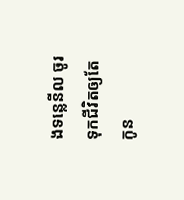ងទន្លេនីល ចូរទុកជីវិតឲ្យតែកូន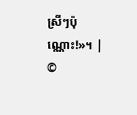ស្រីៗប៉ុណ្ណោះ!»។ |
©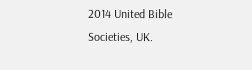2014 United Bible Societies, UK.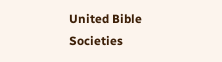United Bible Societies